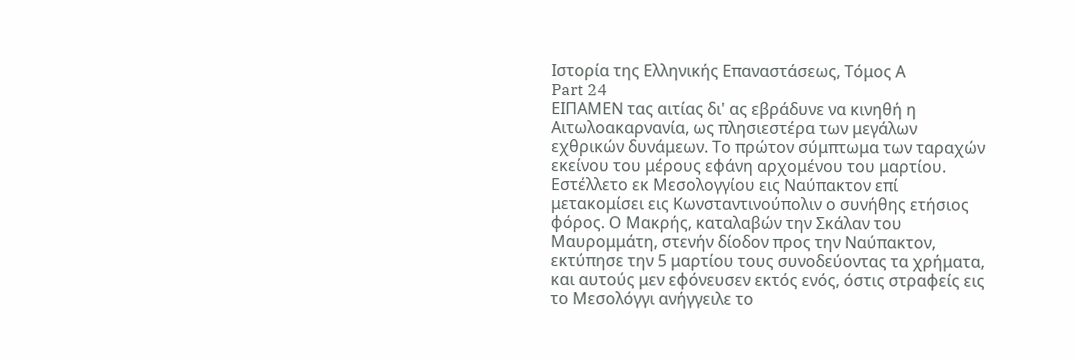Ιστορία της Ελληνικής Επαναστάσεως, Τόμος Α
Part 24
ΕΙΠΑΜΕΝ τας αιτίας δι' ας εβράδυνε να κινηθή η Αιτωλοακαρνανία, ως πλησιεστέρα των μεγάλων εχθρικών δυνάμεων. Το πρώτον σύμπτωμα των ταραχών εκείνου του μέρους εφάνη αρχομένου του μαρτίου. Εστέλλετο εκ Μεσολογγίου εις Ναύπακτον επί μετακομίσει εις Κωνσταντινούπολιν ο συνήθης ετήσιος φόρος. Ο Μακρής, καταλαβών την Σκάλαν του Μαυρομμάτη, στενήν δίοδον προς την Ναύπακτον, εκτύπησε την 5 μαρτίου τους συνοδεύοντας τα χρήματα, και αυτούς μεν εφόνευσεν εκτός ενός, όστις στραφείς εις το Μεσολόγγι ανήγγειλε το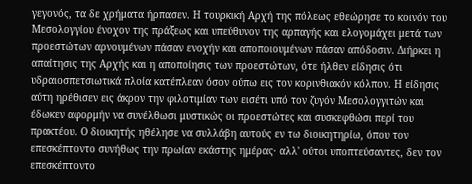γεγονός, τα δε χρήματα ήρπασεν. Η τουρκική Αρχή της πόλεως εθεώρησε το κοινόν του Μεσολογγίου ένοχον της πράξεως και υπεύθυνον της αρπαγής και ελογομάχει μετά των προεστώτων αρνουμένων πάσαν ενοχήν και αποποιουμένων πάσαν απόδοσιν. Διήρκει η απαίτησις της Αρχής και η αποποίησις των προεστώτων, ότε ήλθεν είδησις ότι υδραιοσπετσιωτικά πλοία κατέπλεαν όσον ούπω εις τον κορινθιακόν κόλπον. Η είδησις αύτη ηρέθισεν εις άκρον την φιλοτιμίαν των εισέτι υπό τον ζυγόν Μεσολογγιτών και έδωκεν αφορμήν να συνέλθωσι μυστικώς οι προεστώτες και συσκεφθώσι περί του πρακτέου. Ο διοικητής ηθέλησε να συλλάβη αυτούς εν τω διοικητηρίω, όπου τον επεσκέπτοντο συνήθως την πρωίαν εκάστης ημέρας· αλλ' ούτοι υποπτεύσαντες, δεν τον επεσκέπτοντο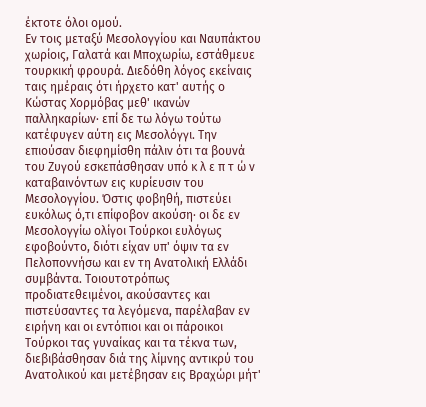έκτοτε όλοι ομού.
Εν τοις μεταξύ Μεσολογγίου και Ναυπάκτου χωρίοις, Γαλατά και Μποχωρίω, εστάθμευε τουρκική φρουρά. Διεδόθη λόγος εκείναις ταις ημέραις ότι ήρχετο κατ' αυτής ο Κώστας Χορμόβας μεθ' ικανών παλληκαρίων· επί δε τω λόγω τούτω κατέφυγεν αύτη εις Μεσολόγγι. Την επιούσαν διεφημίσθη πάλιν ότι τα βουνά του Ζυγού εσκεπάσθησαν υπό κ λ ε π τ ώ ν καταβαινόντων εις κυρίευσιν του Μεσολογγίου. Όστις φοβηθή, πιστεύει ευκόλως ό,τι επίφοβον ακούση· οι δε εν Μεσολογγίω ολίγοι Τούρκοι ευλόγως εφοβούντο, διότι είχαν υπ' όψιν τα εν Πελοποννήσω και εν τη Ανατολική Ελλάδι συμβάντα. Τοιουτοτρόπως προδιατεθειμένοι, ακούσαντες και πιστεύσαντες τα λεγόμενα, παρέλαβαν εν ειρήνη και οι εντόπιοι και οι πάροικοι Τούρκοι τας γυναίκας και τα τέκνα των, διεβιβάσθησαν διά της λίμνης αντικρύ του Ανατολικού και μετέβησαν εις Βραχώρι μήτ'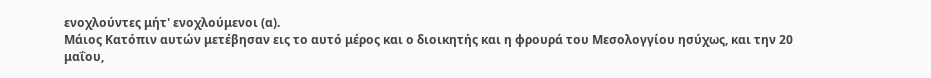ενοχλούντες μήτ' ενοχλούμενοι (α).
Μάιος Κατόπιν αυτών μετέβησαν εις το αυτό μέρος και ο διοικητής και η φρουρά του Μεσολογγίου ησύχως, και την 20 μαΐου,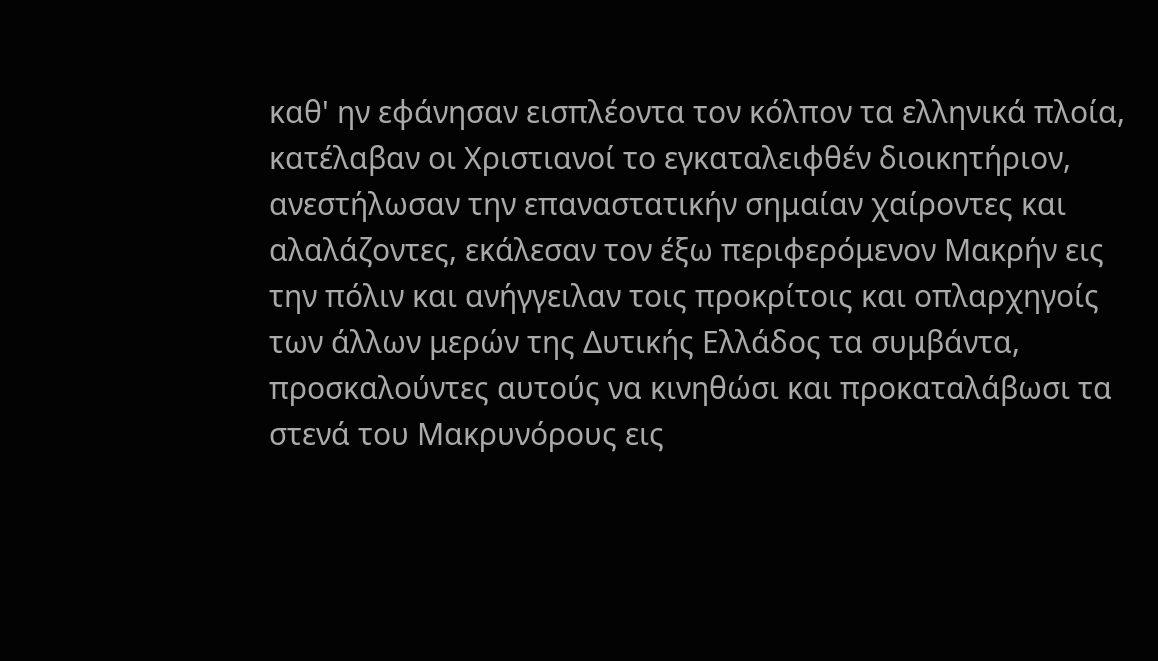καθ' ην εφάνησαν εισπλέοντα τον κόλπον τα ελληνικά πλοία, κατέλαβαν οι Χριστιανοί το εγκαταλειφθέν διοικητήριον, ανεστήλωσαν την επαναστατικήν σημαίαν χαίροντες και αλαλάζοντες, εκάλεσαν τον έξω περιφερόμενον Μακρήν εις την πόλιν και ανήγγειλαν τοις προκρίτοις και οπλαρχηγοίς των άλλων μερών της Δυτικής Ελλάδος τα συμβάντα, προσκαλούντες αυτούς να κινηθώσι και προκαταλάβωσι τα στενά του Μακρυνόρους εις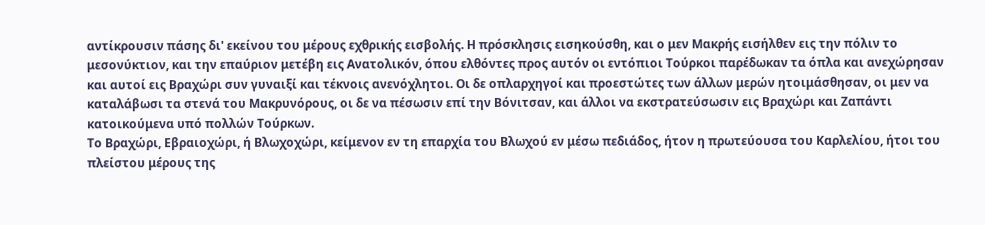αντίκρουσιν πάσης δι' εκείνου του μέρους εχθρικής εισβολής. Η πρόσκλησις εισηκούσθη, και ο μεν Μακρής εισήλθεν εις την πόλιν το μεσονύκτιον, και την επαύριον μετέβη εις Ανατολικόν, όπου ελθόντες προς αυτόν οι εντόπιοι Τούρκοι παρέδωκαν τα όπλα και ανεχώρησαν και αυτοί εις Βραχώρι συν γυναιξί και τέκνοις ανενόχλητοι. Οι δε οπλαρχηγοί και προεστώτες των άλλων μερών ητοιμάσθησαν, οι μεν να καταλάβωσι τα στενά του Μακρυνόρους, οι δε να πέσωσιν επί την Βόνιτσαν, και άλλοι να εκστρατεύσωσιν εις Βραχώρι και Ζαπάντι κατοικούμενα υπό πολλών Τούρκων.
Το Βραχώρι, Εβραιοχώρι, ή Βλωχοχώρι, κείμενον εν τη επαρχία του Βλωχού εν μέσω πεδιάδος, ήτον η πρωτεύουσα του Καρλελίου, ήτοι του πλείστου μέρους της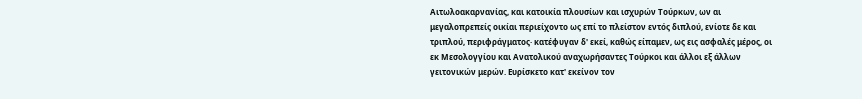Αιτωλοακαρνανίας, και κατοικία πλουσίων και ισχυρών Τούρκων, ων αι μεγαλοπρεπείς οικίαι περιείχοντο ως επί το πλείστον εντός διπλού, ενίοτε δε και τριπλού, περιφράγματος· κατέφυγαν δ' εκεί, καθώς είπαμεν, ως εις ασφαλές μέρος, οι εκ Μεσολογγίου και Ανατολικού αναχωρήσαντες Τούρκοι και άλλοι εξ άλλων γειτονικών μερών. Ευρίσκετο κατ' εκείνον τον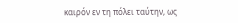καιρόν εν τη πόλει ταύτην, ως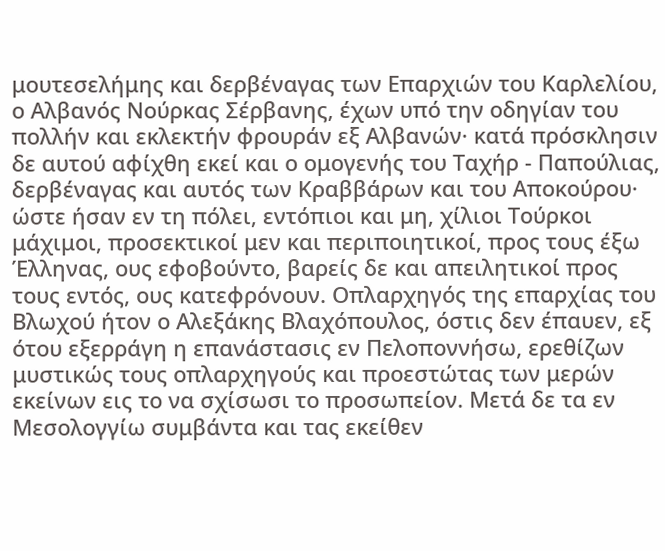μουτεσελήμης και δερβέναγας των Επαρχιών του Καρλελίου, ο Αλβανός Νούρκας Σέρβανης, έχων υπό την οδηγίαν του πολλήν και εκλεκτήν φρουράν εξ Αλβανών· κατά πρόσκλησιν δε αυτού αφίχθη εκεί και ο ομογενής του Ταχήρ - Παπούλιας, δερβέναγας και αυτός των Κραββάρων και του Αποκούρου· ώστε ήσαν εν τη πόλει, εντόπιοι και μη, χίλιοι Τούρκοι μάχιμοι, προσεκτικοί μεν και περιποιητικοί, προς τους έξω Έλληνας, ους εφοβούντο, βαρείς δε και απειλητικοί προς τους εντός, ους κατεφρόνουν. Οπλαρχηγός της επαρχίας του Βλωχού ήτον ο Αλεξάκης Βλαχόπουλος, όστις δεν έπαυεν, εξ ότου εξερράγη η επανάστασις εν Πελοποννήσω, ερεθίζων μυστικώς τους οπλαρχηγούς και προεστώτας των μερών εκείνων εις το να σχίσωσι το προσωπείον. Μετά δε τα εν Μεσολογγίω συμβάντα και τας εκείθεν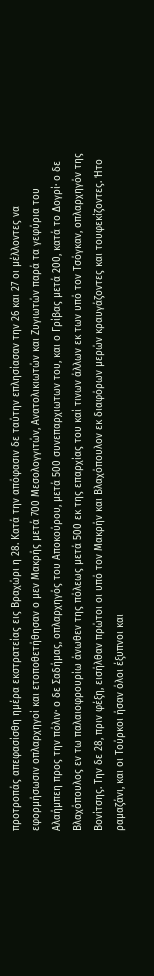προτροπάς απεφασίσθη ημέρα εκστρατείας εις Βραχώρι η 28. Κατά την απόφασιν δε ταύτην επλησίασαν την 26 και 27 οι μέλλοντες να εφορμήσωσιν οπλαρχηγοί και ετοποθετήθησαν ο μεν Μακρής μετά 700 Μεσολογγιτών, Ανατολικιωτών και Ζυγιωτών παρά τα γεφύρια του Αλαήμπεη προς την πόλιν· ο δε Σαδήμας, οπλαρχηγός του Αποκούρου, μετά 500 συνεπαρχιωτων του, και ο Γρίβας μετά 200, κατά το Δογρί· ο δε Βλαχόπουλος εν τω παλαιοφρουρίω άνωθεν της πόλεως μετά 500 εκ της επαρχίας του καί τινων άλλων εκ των υπό τον Τσόγκαν, οπλαρχηγόν της Βονίτσης. Την δε 28, πριν φέξη, εισήλθαν πρώτοι οι υπό τον Μακρήν και Βλαχόπουλον εκ διαφόρων μερών κραυγάζοντες και τουφεκίζοντες. Ήτο ραμαζάνι, και οι Τούρκοι ήσαν όλοι έξυπνοι και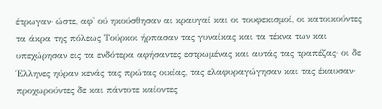έτρωγαν· ώστε, αφ' ού ηκούσθησαν αι κραυγαί και οι τουφεκισμοί, οι κατοικούντες τα άκρα της πόλεως Τούρκοι ήρπασαν τας γυναίκας και τα τέκνα των και υπεχώρησαν εις τα ενδότερα αφήσαντες εστρωμένας και αυτάς τας τραπέζας· οι δε Έλληνες ηύραν κενάς τας πρώτας οικίας, τας ελαφυραγώγησαν και τας έκαυσαν· προχωρούντες δε και πάντοτε καίοντες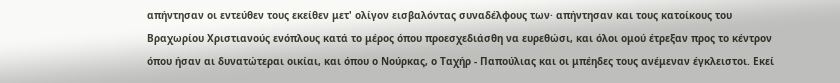απήντησαν οι εντεύθεν τους εκείθεν μετ' ολίγον εισβαλόντας συναδέλφους των· απήντησαν και τους κατοίκους του Βραχωρίου Χριστιανούς ενόπλους κατά το μέρος όπου προεσχεδιάσθη να ευρεθώσι, και όλοι ομού έτρεξαν προς το κέντρον όπου ήσαν αι δυνατώτεραι οικίαι, και όπου ο Νούρκας, ο Ταχήρ - Παπούλιας και οι μπέηδες τους ανέμεναν έγκλειστοι. Εκεί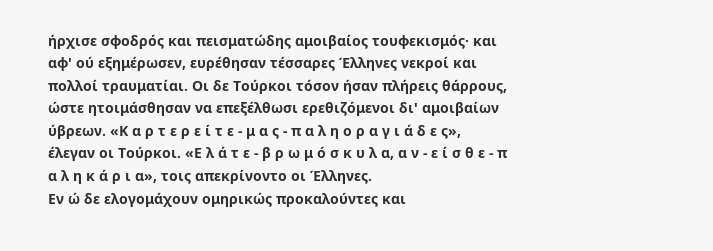ήρχισε σφοδρός και πεισματώδης αμοιβαίος τουφεκισμός· και αφ' ού εξημέρωσεν, ευρέθησαν τέσσαρες Έλληνες νεκροί και πολλοί τραυματίαι. Οι δε Τούρκοι τόσον ήσαν πλήρεις θάρρους, ώστε ητοιμάσθησαν να επεξέλθωσι ερεθιζόμενοι δι' αμοιβαίων ύβρεων. «Κ α ρ τ ε ρ ε ί τ ε - μ α ς - π α λ η ο ρ α γ ι ά δ ε ς», έλεγαν οι Τούρκοι. «Ε λ ά τ ε - β ρ ω μ ό σ κ υ λ α, α ν - ε ί σ θ ε - π α λ η κ ά ρ ι α», τοις απεκρίνοντο οι Έλληνες.
Εν ώ δε ελογομάχουν ομηρικώς προκαλούντες και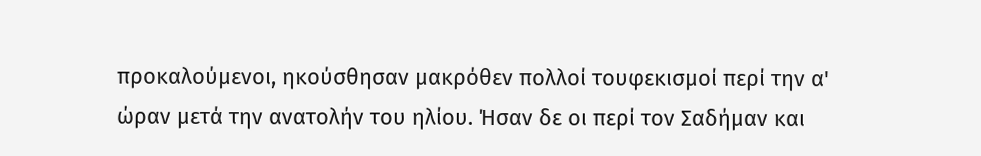προκαλούμενοι, ηκούσθησαν μακρόθεν πολλοί τουφεκισμοί περί την α' ώραν μετά την ανατολήν του ηλίου. Ήσαν δε οι περί τον Σαδήμαν και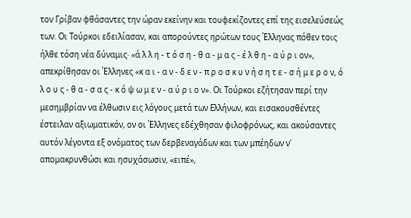τον Γρίβαν φθάσαντες την ώραν εκείνην και τουφεκίζοντες επί της εισελεύσεώς των. Οι Τούρκοι εδειλίασαν, και απορούντες ηρώτων τους Έλληνας πόθεν τοις ήλθε τόση νέα δύναμις· «ά λ λ η - τ ό σ η - θ α - μ α ς - έ λ θ η - α ύ ρ ι ον», απεκρίθησαν οι Έλληνες «κ α ι - α ν - δ ε ν - π ρ ο σ κ υ ν ή σ η τ ε - σ ή μ ε ρ ο ν, ό λ ο υ ς - θ α - σ α ς - κ ό ψ ω μ ε ν - α ύ ρ ι ο ν». Οι Τούρκοι εζήτησαν περί την μεσημβρίαν να έλθωσιν εις λόγους μετά των Ελλήνων, και εισακουσθέντες έστειλαν αξιωματικόν, ον οι Έλληνες εδέχθησαν φιλοφρόνως, και ακούσαντες αυτόν λέγοντα εξ ονόματος των δερβεναγάδων και των μπέηδων ν' απομακρυνθώσι και ησυχάσωσιν, «ειπέ»,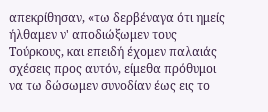απεκρίθησαν, «τω δερβέναγα ότι ημείς ήλθαμεν ν' αποδιώξωμεν τους Τούρκους, και επειδή έχομεν παλαιάς σχέσεις προς αυτόν, είμεθα πρόθυμοι να τω δώσωμεν συνοδίαν έως εις το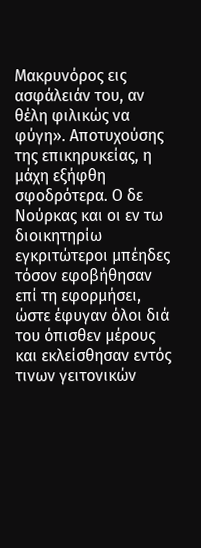Μακρυνόρος εις ασφάλειάν του, αν θέλη φιλικώς να φύγη». Αποτυχούσης της επικηρυκείας, η μάχη εξήφθη σφοδρότερα. Ο δε Νούρκας και οι εν τω διοικητηρίω εγκριτώτεροι μπέηδες τόσον εφοβήθησαν επί τη εφορμήσει, ώστε έφυγαν όλοι διά του όπισθεν μέρους και εκλείσθησαν εντός τινων γειτονικών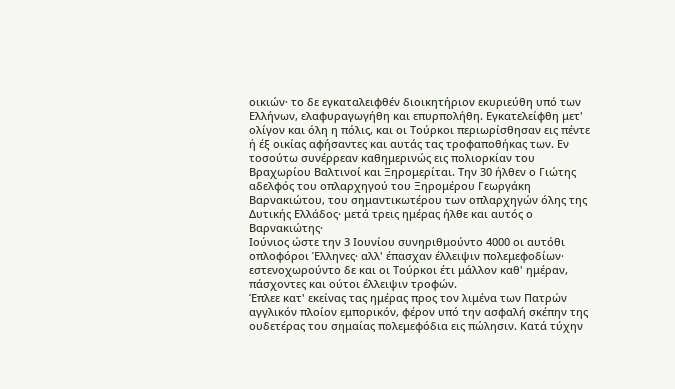οικιών· το δε εγκαταλειφθέν διοικητήριον εκυριεύθη υπό των Ελλήνων, ελαφυραγωγήθη και επυρπολήθη. Εγκατελείφθη μετ' ολίγον και όλη η πόλις, και οι Τούρκοι περιωρίσθησαν εις πέντε ή έξ οικίας αφήσαντες και αυτάς τας τροφαποθήκας των. Εν τοσούτω συνέρρεαν καθημερινώς εις πολιορκίαν του Βραχωρίου Βαλτινοί και Ξηρομερίται. Την 30 ήλθεν ο Γιώτης αδελφός του οπλαρχηγού του Ξηρομέρου Γεωργάκη Βαρνακιώτου, του σημαντικωτέρου των οπλαρχηγών όλης της Δυτικής Ελλάδος· μετά τρεις ημέρας ήλθε και αυτός ο Βαρνακιώτης·
Ιούνιος ώστε την 3 Ιουνίου συνηριθμούντο 4000 οι αυτόθι οπλοφόροι Έλληνες· αλλ' έπασχαν έλλειψιν πολεμεφοδίων· εστενοχωρούντο δε και οι Τούρκοι έτι μάλλον καθ' ημέραν, πάσχοντες και ούτοι έλλειψιν τροφών.
Έπλεε κατ' εκείνας τας ημέρας προς τον λιμένα των Πατρών αγγλικόν πλοίον εμπορικόν, φέρον υπό την ασφαλή σκέπην της ουδετέρας του σημαίας πολεμεφόδια εις πώλησιν. Κατά τύχην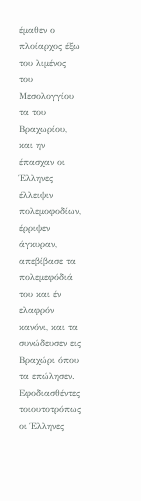έμαθεν ο πλοίαρχος έξω του λιμένος του Μεσολογγίου τα του Βραχωρίου, και ην έπασχαν οι Έλληνες έλλειψιν πολεμοφοδίων, έρριψεν άγκυραν, απεβίβασε τα πολεμεφόδιά του και έν ελαφρόν κανόνι, και τα συνώδευσεν εις Βραχώρι όπου τα επώλησεν. Εφοδιασθέντες τοιουτοτρόπως οι Έλληνες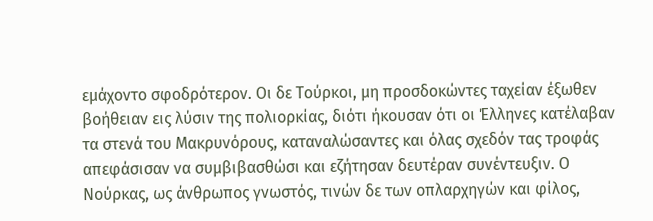εμάχοντο σφοδρότερον. Οι δε Τούρκοι, μη προσδοκώντες ταχείαν έξωθεν βοήθειαν εις λύσιν της πολιορκίας, διότι ήκουσαν ότι οι Έλληνες κατέλαβαν τα στενά του Μακρυνόρους, καταναλώσαντες και όλας σχεδόν τας τροφάς απεφάσισαν να συμβιβασθώσι και εζήτησαν δευτέραν συνέντευξιν. Ο Νούρκας, ως άνθρωπος γνωστός, τινών δε των οπλαρχηγών και φίλος,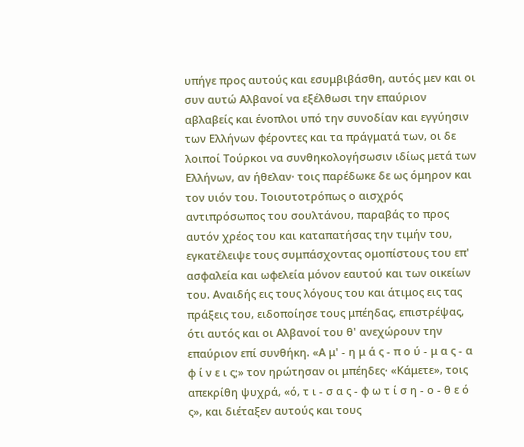υπήγε προς αυτούς και εσυμβιβάσθη, αυτός μεν και οι συν αυτώ Αλβανοί να εξέλθωσι την επαύριον αβλαβείς και ένοπλοι υπό την συνοδίαν και εγγύησιν των Ελλήνων φέροντες και τα πράγματά των, οι δε λοιποί Τούρκοι να συνθηκολογήσωσιν ιδίως μετά των Ελλήνων, αν ήθελαν· τοις παρέδωκε δε ως όμηρον και τον υιόν του. Τοιουτοτρόπως ο αισχρός αντιπρόσωπος του σουλτάνου, παραβάς το προς αυτόν χρέος του και καταπατήσας την τιμήν του, εγκατέλειψε τους συμπάσχοντας ομοπίστους του επ' ασφαλεία και ωφελεία μόνον εαυτού και των οικείων του. Αναιδής εις τους λόγους του και άτιμος εις τας πράξεις του, ειδοποίησε τους μπέηδας, επιστρέψας, ότι αυτός και οι Αλβανοί του θ' ανεχώρουν την επαύριον επί συνθήκη. «Α μ' - η μ ά ς - π ο ύ - μ α ς - α φ ί ν ε ι ς;» τον ηρώτησαν οι μπέηδες· «Κάμετε», τοις απεκρίθη ψυχρά, «ό, τ ι - σ α ς - φ ω τ ί σ η - ο - θ ε ό ς», και διέταξεν αυτούς και τους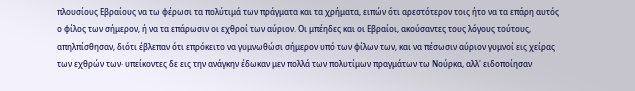πλουσίους Εβραίους να τω φέρωσι τα πολύτιμά των πράγματα και τα χρήματα, ειπών ότι αρεστότερον τοις ήτο να τα επάρη αυτός ο φίλος των σήμερον, ή να τα επάρωσιν οι εχθροί των αύριον. Οι μπέηδες και οι Εβραίοι, ακούσαντες τους λόγους τούτους, απηλπίσθησαν, διότι έβλεπαν ότι επρόκειτο να γυμνωθώσι σήμερον υπό των φίλων των, και να πέσωσιν αύριον γυμνοί εις χείρας των εχθρών των· υπείκοντες δε εις την ανάγκην έδωκαν μεν πολλά των πολυτίμων πραγμάτων τω Νούρκα, αλλ' ειδοποίησαν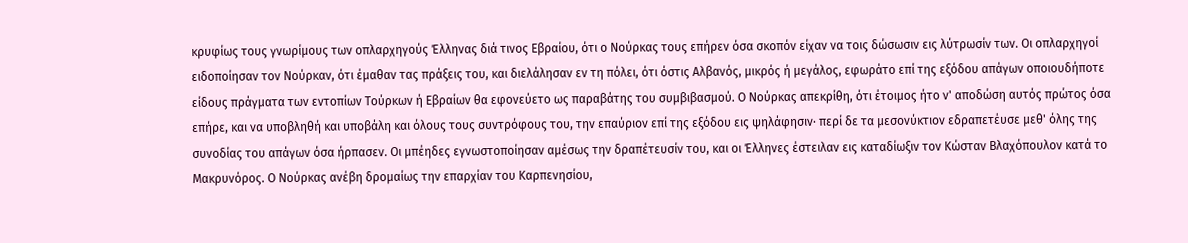κρυφίως τους γνωρίμους των οπλαρχηγούς Έλληνας διά τινος Εβραίου, ότι ο Νούρκας τους επήρεν όσα σκοπόν είχαν να τοις δώσωσιν εις λύτρωσίν των. Οι οπλαρχηγοί ειδοποίησαν τον Νούρκαν, ότι έμαθαν τας πράξεις του, και διελάλησαν εν τη πόλει, ότι όστις Αλβανός, μικρός ή μεγάλος, εφωράτο επί της εξόδου απάγων οποιουδήποτε είδους πράγματα των εντοπίων Τούρκων ή Εβραίων θα εφονεύετο ως παραβάτης του συμβιβασμού. Ο Νούρκας απεκρίθη, ότι έτοιμος ήτο ν' αποδώση αυτός πρώτος όσα επήρε, και να υποβληθή και υποβάλη και όλους τους συντρόφους του, την επαύριον επί της εξόδου εις ψηλάφησιν· περί δε τα μεσονύκτιον εδραπετέυσε μεθ' όλης της συνοδίας του απάγων όσα ήρπασεν. Οι μπέηδες εγνωστοποίησαν αμέσως την δραπέτευσίν του, και οι Έλληνες έστειλαν εις καταδίωξιν τον Κώσταν Βλαχόπουλον κατά το Μακρυνόρος. Ο Νούρκας ανέβη δρομαίως την επαρχίαν του Καρπενησίου,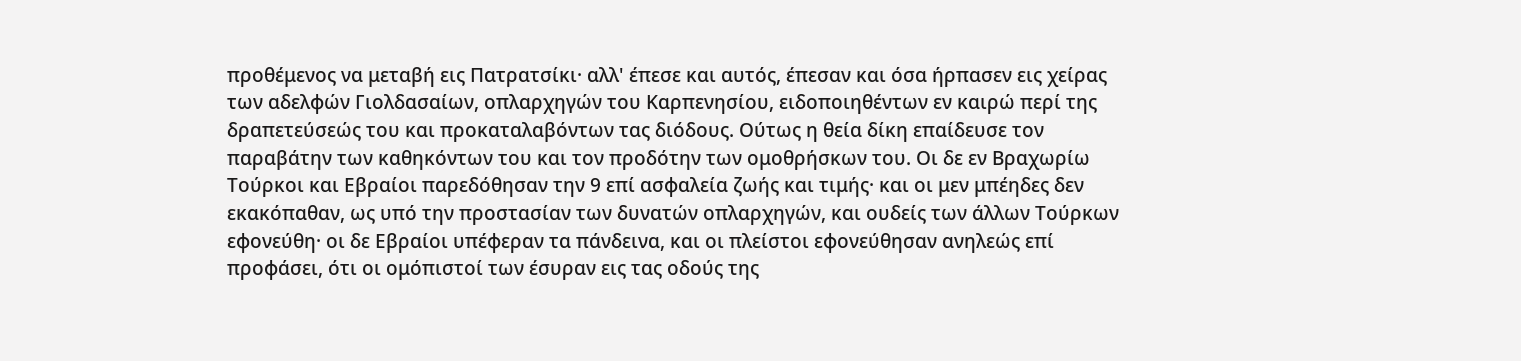προθέμενος να μεταβή εις Πατρατσίκι· αλλ' έπεσε και αυτός, έπεσαν και όσα ήρπασεν εις χείρας των αδελφών Γιολδασαίων, οπλαρχηγών του Καρπενησίου, ειδοποιηθέντων εν καιρώ περί της δραπετεύσεώς του και προκαταλαβόντων τας διόδους. Ούτως η θεία δίκη επαίδευσε τον παραβάτην των καθηκόντων του και τον προδότην των ομοθρήσκων του. Οι δε εν Βραχωρίω Τούρκοι και Εβραίοι παρεδόθησαν την 9 επί ασφαλεία ζωής και τιμής· και οι μεν μπέηδες δεν εκακόπαθαν, ως υπό την προστασίαν των δυνατών οπλαρχηγών, και ουδείς των άλλων Τούρκων εφονεύθη· οι δε Εβραίοι υπέφεραν τα πάνδεινα, και οι πλείστοι εφονεύθησαν ανηλεώς επί προφάσει, ότι οι ομόπιστοί των έσυραν εις τας οδούς της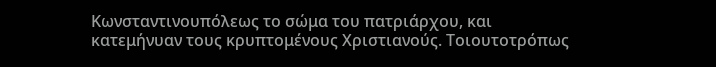Κωνσταντινουπόλεως το σώμα του πατριάρχου, και κατεμήνυαν τους κρυπτομένους Χριστιανούς. Τοιουτοτρόπως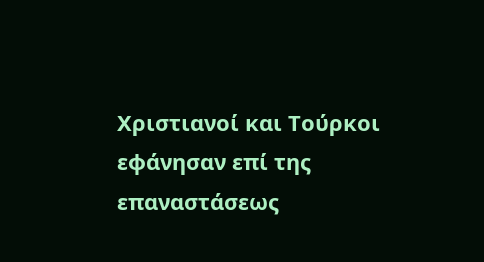Χριστιανοί και Τούρκοι εφάνησαν επί της επαναστάσεως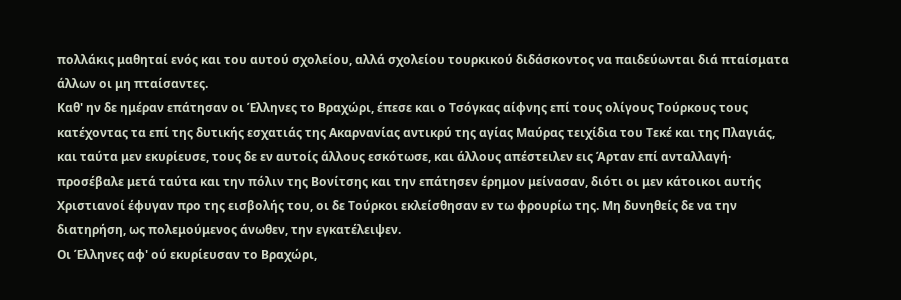πολλάκις μαθηταί ενός και του αυτού σχολείου, αλλά σχολείου τουρκικού διδάσκοντος να παιδεύωνται διά πταίσματα άλλων οι μη πταίσαντες.
Καθ' ην δε ημέραν επάτησαν οι Έλληνες το Βραχώρι, έπεσε και ο Τσόγκας αίφνης επί τους ολίγους Τούρκους τους κατέχοντας τα επί της δυτικής εσχατιάς της Ακαρνανίας αντικρύ της αγίας Μαύρας τειχίδια του Τεκέ και της Πλαγιάς, και ταύτα μεν εκυρίευσε, τους δε εν αυτοίς άλλους εσκότωσε, και άλλους απέστειλεν εις Άρταν επί ανταλλαγή· προσέβαλε μετά ταύτα και την πόλιν της Βονίτσης και την επάτησεν έρημον μείνασαν, διότι οι μεν κάτοικοι αυτής Χριστιανοί έφυγαν προ της εισβολής του, οι δε Τούρκοι εκλείσθησαν εν τω φρουρίω της. Μη δυνηθείς δε να την διατηρήση, ως πολεμούμενος άνωθεν, την εγκατέλειψεν.
Οι Έλληνες αφ' ού εκυρίευσαν το Βραχώρι,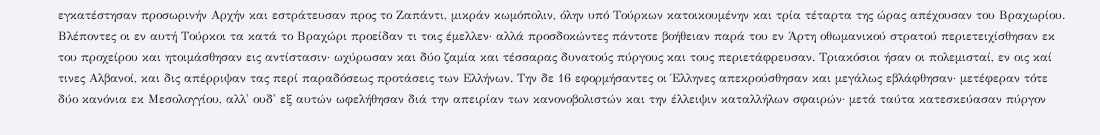εγκατέστησαν προσωρινήν Αρχήν και εστράτευσαν προς το Ζαπάντι, μικράν κωμόπολιν, όλην υπό Τούρκων κατοικουμένην και τρία τέταρτα της ώρας απέχουσαν του Βραχωρίου. Βλέποντες οι εν αυτή Τούρκοι τα κατά το Βραχώρι προείδαν τι τοις έμελλεν· αλλά προσδοκώντες πάντοτε βοήθειαν παρά του εν Άρτη οθωμανικού στρατού περιετειχίσθησαν εκ του προχείρου και ητοιμάσθησαν εις αντίστασιν· ωχύρωσαν και δύο ζαμία και τέσσαρας δυνατούς πύργους και τους περιετάφρευσαν. Τριακόσιοι ήσαν οι πολεμισταί, εν οις καί τινες Αλβανοί, και δις απέρριψαν τας περί παραδόσεως προτάσεις των Ελλήνων. Την δε 16 εφορμήσαντες οι Έλληνες απεκρούσθησαν και μεγάλως εβλάφθησαν· μετέφεραν τότε δύο κανόνια εκ Μεσολογγίου, αλλ' ουδ' εξ αυτών ωφελήθησαν διά την απειρίαν των κανονοβολιστών και την έλλειψιν καταλλήλων σφαιρών· μετά ταύτα κατεσκεύασαν πύργον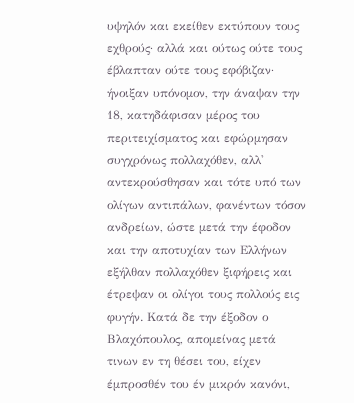υψηλόν και εκείθεν εκτύπουν τους εχθρούς· αλλά και ούτως ούτε τους έβλαπταν ούτε τους εφόβιζαν· ήνοιξαν υπόνομον, την άναψαν την 18, κατηδάφισαν μέρος του περιτειχίσματος και εφώρμησαν συγχρόνως πολλαχόθεν, αλλ' αντεκρούσθησαν και τότε υπό των ολίγων αντιπάλων, φανέντων τόσον ανδρείων, ώστε μετά την έφοδον και την αποτυχίαν των Ελλήνων εξήλθαν πολλαχόθεν ξιφήρεις και έτρεψαν οι ολίγοι τους πολλούς εις φυγήν. Κατά δε την έξοδον ο Βλαχόπουλος, απομείνας μετά τινων εν τη θέσει του, είχεν έμπροσθέν του έν μικρόν κανόνι,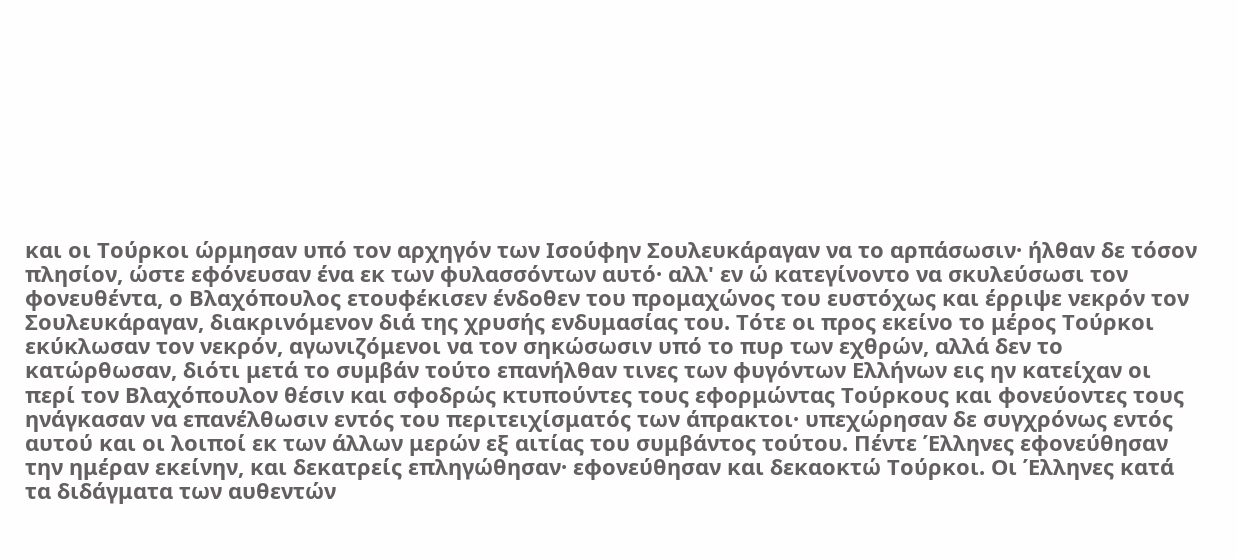και οι Τούρκοι ώρμησαν υπό τον αρχηγόν των Ισούφην Σουλευκάραγαν να το αρπάσωσιν· ήλθαν δε τόσον πλησίον, ώστε εφόνευσαν ένα εκ των φυλασσόντων αυτό· αλλ' εν ώ κατεγίνοντο να σκυλεύσωσι τον φονευθέντα, ο Βλαχόπουλος ετουφέκισεν ένδοθεν του προμαχώνος του ευστόχως και έρριψε νεκρόν τον Σουλευκάραγαν, διακρινόμενον διά της χρυσής ενδυμασίας του. Τότε οι προς εκείνο το μέρος Τούρκοι εκύκλωσαν τον νεκρόν, αγωνιζόμενοι να τον σηκώσωσιν υπό το πυρ των εχθρών, αλλά δεν το κατώρθωσαν, διότι μετά το συμβάν τούτο επανήλθαν τινες των φυγόντων Ελλήνων εις ην κατείχαν οι περί τον Βλαχόπουλον θέσιν και σφοδρώς κτυπούντες τους εφορμώντας Τούρκους και φονεύοντες τους ηνάγκασαν να επανέλθωσιν εντός του περιτειχίσματός των άπρακτοι· υπεχώρησαν δε συγχρόνως εντός αυτού και οι λοιποί εκ των άλλων μερών εξ αιτίας του συμβάντος τούτου. Πέντε Έλληνες εφονεύθησαν την ημέραν εκείνην, και δεκατρείς επληγώθησαν· εφονεύθησαν και δεκαοκτώ Τούρκοι. Οι Έλληνες κατά τα διδάγματα των αυθεντών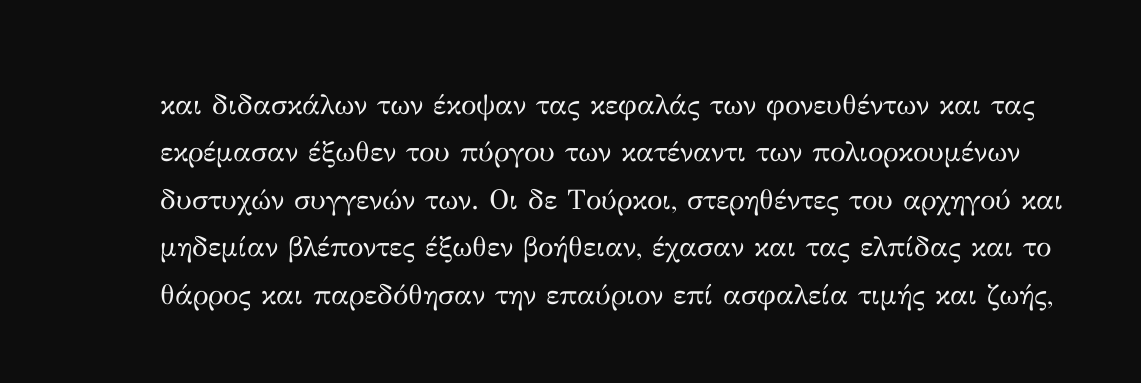και διδασκάλων των έκοψαν τας κεφαλάς των φονευθέντων και τας εκρέμασαν έξωθεν του πύργου των κατέναντι των πολιορκουμένων δυστυχών συγγενών των. Οι δε Τούρκοι, στερηθέντες του αρχηγού και μηδεμίαν βλέποντες έξωθεν βοήθειαν, έχασαν και τας ελπίδας και το θάρρος και παρεδόθησαν την επαύριον επί ασφαλεία τιμής και ζωής,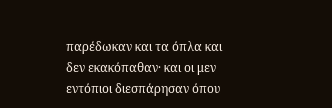παρέδωκαν και τα όπλα και δεν εκακόπαθαν· και οι μεν εντόπιοι διεσπάρησαν όπου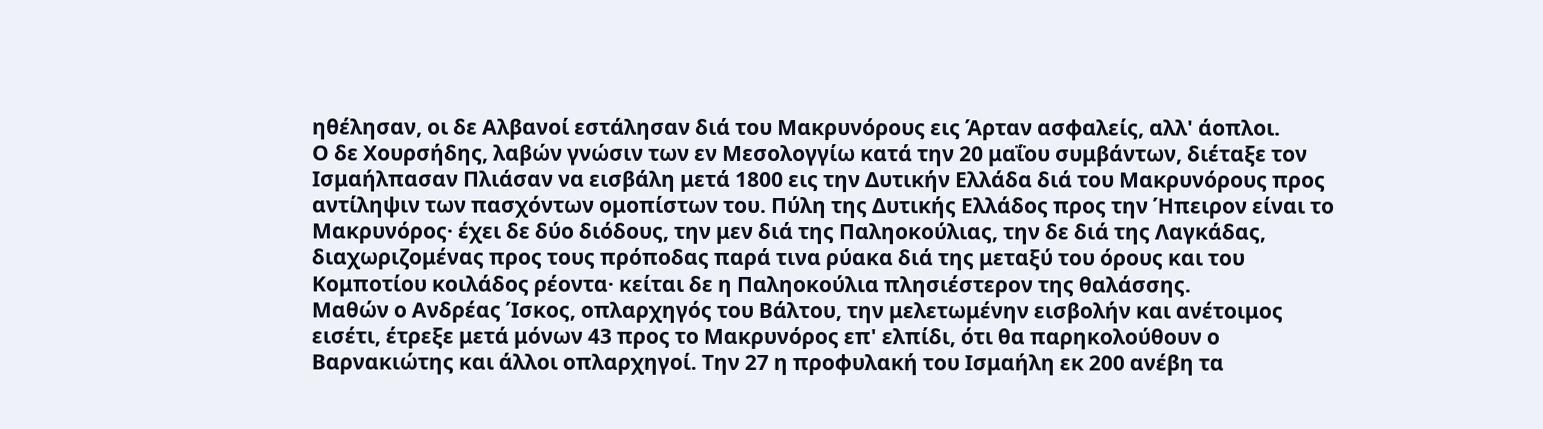ηθέλησαν, οι δε Αλβανοί εστάλησαν διά του Μακρυνόρους εις Άρταν ασφαλείς, αλλ' άοπλοι.
Ο δε Χουρσήδης, λαβών γνώσιν των εν Μεσολογγίω κατά την 20 μαΐου συμβάντων, διέταξε τον Ισμαήλπασαν Πλιάσαν να εισβάλη μετά 1800 εις την Δυτικήν Ελλάδα διά του Μακρυνόρους προς αντίληψιν των πασχόντων ομοπίστων του. Πύλη της Δυτικής Ελλάδος προς την Ήπειρον είναι το Μακρυνόρος· έχει δε δύο διόδους, την μεν διά της Παληοκούλιας, την δε διά της Λαγκάδας, διαχωριζομένας προς τους πρόποδας παρά τινα ρύακα διά της μεταξύ του όρους και του Κομποτίου κοιλάδος ρέοντα· κείται δε η Παληοκούλια πλησιέστερον της θαλάσσης.
Μαθών ο Ανδρέας Ίσκος, οπλαρχηγός του Βάλτου, την μελετωμένην εισβολήν και ανέτοιμος εισέτι, έτρεξε μετά μόνων 43 προς το Μακρυνόρος επ' ελπίδι, ότι θα παρηκολούθουν ο Βαρνακιώτης και άλλοι οπλαρχηγοί. Την 27 η προφυλακή του Ισμαήλη εκ 200 ανέβη τα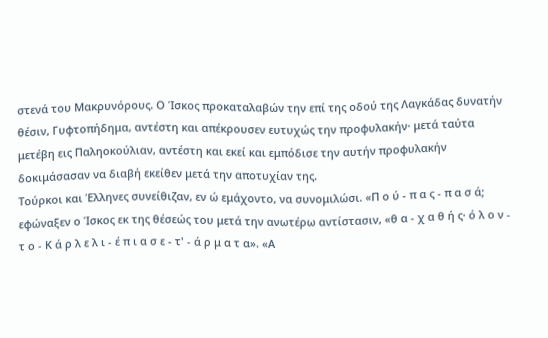στενά του Μακρυνόρους. Ο Ίσκος προκαταλαβών την επί της οδού της Λαγκάδας δυνατήν θέσιν, Γυφτοπήδημα, αντέστη και απέκρουσεν ευτυχώς την προφυλακήν· μετά ταύτα μετέβη εις Παληοκούλιαν, αντέστη και εκεί και εμπόδισε την αυτήν προφυλακήν δοκιμάσασαν να διαβή εκείθεν μετά την αποτυχίαν της.
Τούρκοι και Έλληνες συνείθιζαν, εν ώ εμάχοντο, να συνομιλώσι. «Π ο ύ - π α ς - π α σ ά; εφώναξεν ο Ίσκος εκ της θέσεώς του μετά την ανωτέρω αντίστασιν, «θ α - χ α θ ή ς· ό λ ο ν - τ ο - Κ ά ρ λ ε λ ι - έ π ι α σ ε - τ' - ά ρ μ α τ α». «Α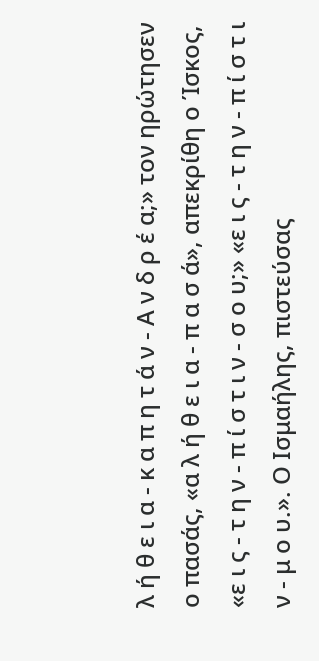λ ή θ ε ι α - κ α π η τ ά ν - Α ν δ ρ έ α;» τον ηρώτησεν ο πασάς, «α λ ή θ ε ι α - π α σ ά», απεκρίθη ο Ίσκος, «ε ι ς - τ η ν - π ί σ τ ι ν - σ ο υ;» «ε ι ς - τ η ν - π ί σ τ ι ν - μ ο υ.». Ο Ισμαήλης, πιστεύσας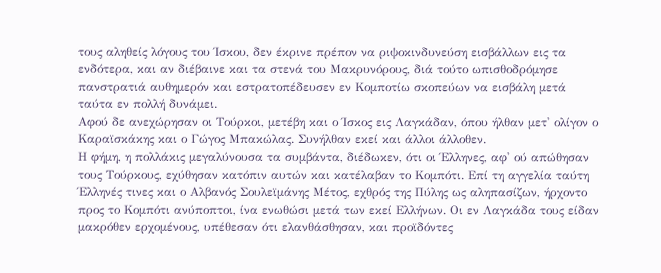τους αληθείς λόγους του Ίσκου, δεν έκρινε πρέπον να ριψοκινδυνεύση εισβάλλων εις τα ενδότερα, και αν διέβαινε και τα στενά του Μακρυνόρους, διά τούτο ωπισθοδρόμησε πανστρατιά αυθημερόν και εστρατοπέδευσεν εν Κομποτίω σκοπεύων να εισβάλη μετά ταύτα εν πολλή δυνάμει.
Αφού δε ανεχώρησαν οι Τούρκοι, μετέβη και ο Ίσκος εις Λαγκάδαν, όπου ήλθαν μετ' ολίγον ο Καραϊσκάκης και ο Γώγος Μπακώλας. Συνήλθαν εκεί και άλλοι άλλοθεν.
Η φήμη, η πολλάκις μεγαλύνουσα τα συμβάντα, διέδωκεν, ότι οι Έλληνες, αφ' ού απώθησαν τους Τούρκους, εχύθησαν κατόπιν αυτών και κατέλαβαν το Κομπότι. Επί τη αγγελία ταύτη Έλληνές τινες και ο Αλβανός Σουλεϊμάνης Μέτος, εχθρός της Πύλης ως αληπασίζων, ήρχοντο προς το Κομπότι ανύποπτοι, ίνα ενωθώσι μετά των εκεί Ελλήνων. Οι εν Λαγκάδα τους είδαν μακρόθεν ερχομένους, υπέθεσαν ότι ελανθάσθησαν, και προϊδόντες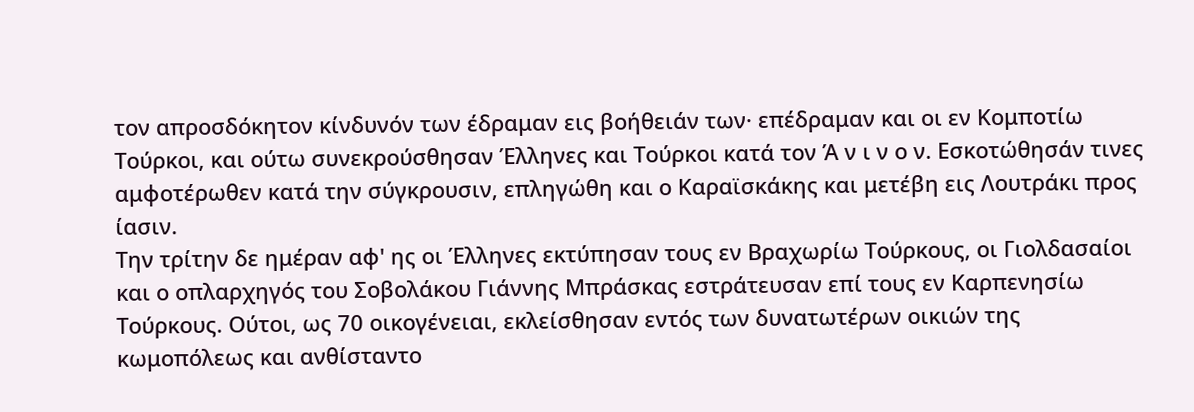τον απροσδόκητον κίνδυνόν των έδραμαν εις βοήθειάν των· επέδραμαν και οι εν Κομποτίω Τούρκοι, και ούτω συνεκρούσθησαν Έλληνες και Τούρκοι κατά τον Ά ν ι ν ο ν. Εσκοτώθησάν τινες αμφοτέρωθεν κατά την σύγκρουσιν, επληγώθη και ο Καραϊσκάκης και μετέβη εις Λουτράκι προς ίασιν.
Την τρίτην δε ημέραν αφ' ης οι Έλληνες εκτύπησαν τους εν Βραχωρίω Τούρκους, οι Γιολδασαίοι και ο οπλαρχηγός του Σοβολάκου Γιάννης Μπράσκας εστράτευσαν επί τους εν Καρπενησίω Τούρκους. Ούτοι, ως 70 οικογένειαι, εκλείσθησαν εντός των δυνατωτέρων οικιών της κωμοπόλεως και ανθίσταντο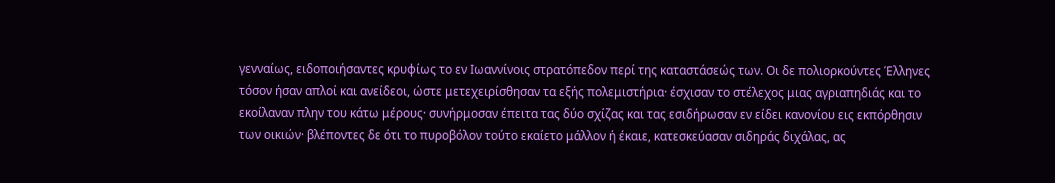γενναίως, ειδοποιήσαντες κρυφίως το εν Ιωαννίνοις στρατόπεδον περί της καταστάσεώς των. Οι δε πολιορκούντες Έλληνες τόσον ήσαν απλοί και ανείδεοι, ώστε μετεχειρίσθησαν τα εξής πολεμιστήρια· έσχισαν το στέλεχος μιας αγριαπηδιάς και το εκοίλαναν πλην του κάτω μέρους· συνήρμοσαν έπειτα τας δύο σχίζας και τας εσιδήρωσαν εν είδει κανονίου εις εκπόρθησιν των οικιών· βλέποντες δε ότι το πυροβόλον τούτο εκαίετο μάλλον ή έκαιε, κατεσκεύασαν σιδηράς διχάλας, ας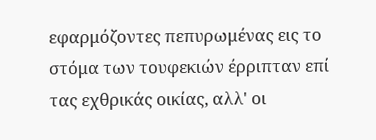εφαρμόζοντες πεπυρωμένας εις το στόμα των τουφεκιών έρριπταν επί τας εχθρικάς οικίας, αλλ' οι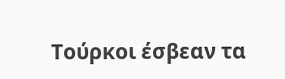Τούρκοι έσβεαν τα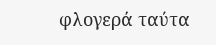φλογερά ταύτα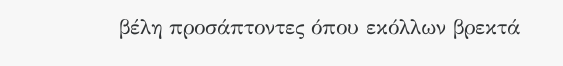βέλη προσάπτοντες όπου εκόλλων βρεκτά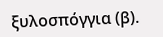ξυλοσπόγγια (β).